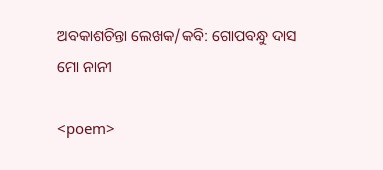ଅବକାଶଚିନ୍ତା ଲେଖକ/କବି: ଗୋପବନ୍ଧୁ ଦାସ
ମୋ ନାନୀ

<poem>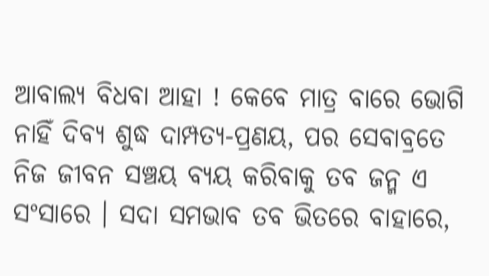ଆବାଲ୍ୟ ବିଧବା ଆହା ! କେବେ ମାତ୍ର ବାରେ ଭୋଗି ନାହିଁ ଦିବ୍ୟ ଶୁଦ୍ଧ ଦାମ୍ପତ୍ୟ-ପ୍ରଣୟ, ପର ସେବାବ୍ରତେ ନିଜ ଜୀବନ ସଞ୍ଚୟ ବ୍ୟୟ କରିବାକୁ ତବ ଜନ୍ମ ଏ ସଂସାରେ । ସଦା ସମଭାବ ତବ ଭିତରେ ବାହାରେ,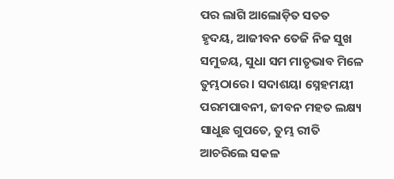ପର ଲାଗି ଆଲୋଡ଼ିତ ସତତ ହୃଦୟ, ଆଜୀବନ ତେଜି ନିଜ ସୁଖ ସମୁଚ୍ଚୟ, ସୁଧା ସମ ମାତୃଭାବ ମିଳେ ତୁମ୍ଭଠାରେ । ସଦାଶୟା ସ୍ନେହମୟୀ ପରମପାବନୀ, ଜୀବନ ମହତ ଲକ୍ଷ୍ୟ ସାଧୁଛ ଗୁପତେ, ତୁମ୍ଭ ରୀତି ଆଚରିଲେ ସକଳ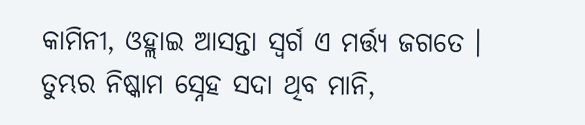କାମିନୀ, ଓହ୍ଲାଇ ଆସନ୍ତା ସ୍ୱର୍ଗ ଏ ମର୍ତ୍ତ୍ୟ ଜଗତେ । ତୁମ୍ଭର ନିଷ୍କାମ ସ୍ନେହ ସଦା ଥିବ ମାନି,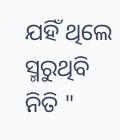ଯହିଁ ଥିଲେ ସ୍ମରୁଥିବି ନିତି "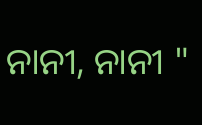ନାନୀ, ନାନୀ "